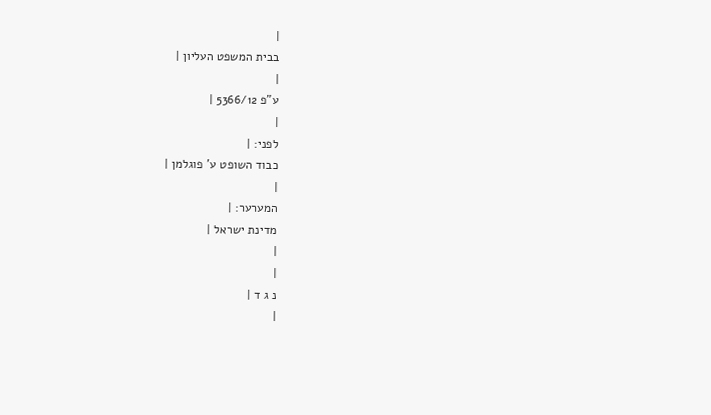|
בבית המשפט העליון |
|
ע"פ 5366/12 |
|
לפני: |
כבוד השופט ע' פוגלמן |
|
המערער: |
מדינת ישראל |
|
|
נ ג ד |
|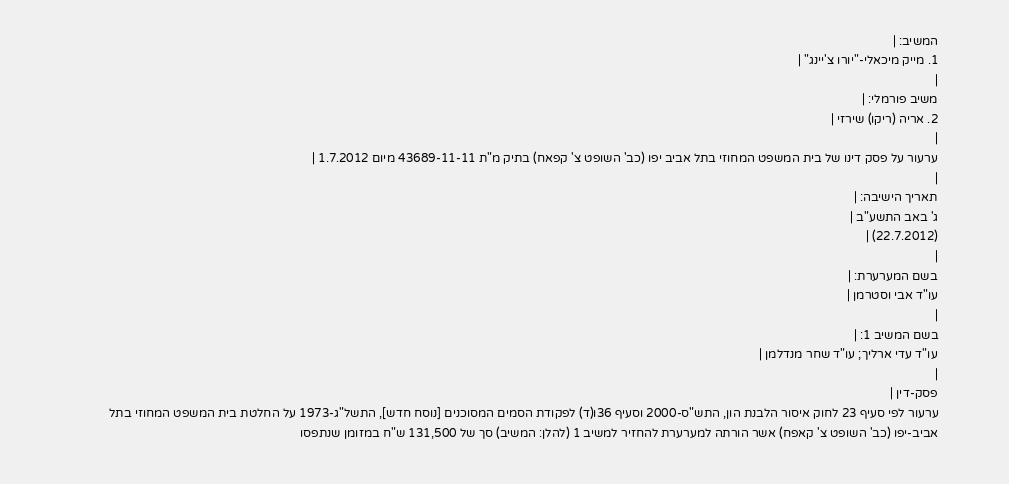המשיב: |
1. מייק מיכאלי-"יורו צ'יינג" |
|
משיב פורמלי: |
2. אריה (ריקו) שירזי |
|
ערעור על פסק דינו של בית המשפט המחוזי בתל אביב יפו (כב' השופט צ' קפאח) בתיק מ"ת 43689-11-11 מיום 1.7.2012 |
|
תאריך הישיבה: |
ג' באב התשע"ב |
(22.7.2012) |
|
בשם המערערת: |
עו"ד אבי וסטרמן |
|
בשם המשיב 1: |
עו"ד עדי ארליך; עו"ד שחר מנדלמן |
|
פסק-דין |
ערעור לפי סעיף 23 לחוק איסור הלבנת הון, התש"ס-2000 וסעיף 36ו(ד) לפקודת הסמים המסוכנים [נוסח חדש], התשל"ג-1973 על החלטת בית המשפט המחוזי בתל אביב-יפו (כב' השופט צ' קאפח) אשר הורתה למערערת להחזיר למשיב 1 (להלן: המשיב) סך של 131,500 ש"ח במזומן שנתפסו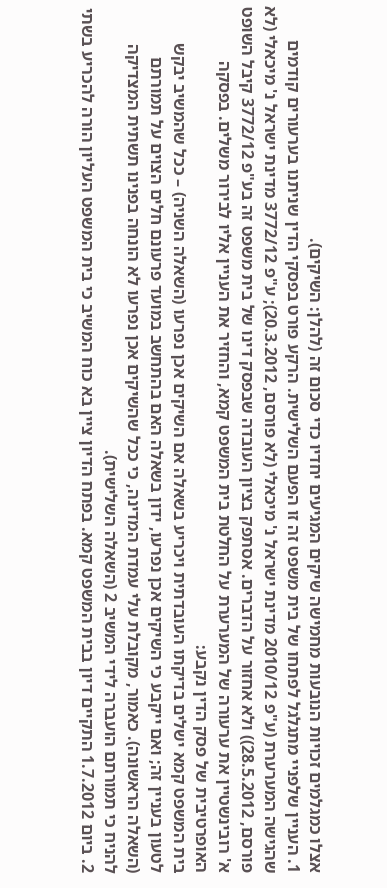אצלו כמגלמים זכויות הנובעות מחמישה שיקים המגיעים יחדיו כדי סכום זה (להלן: השיקים).
1. העניין שלפניי מתגלגל לפתחו של בית משפט זה זו הפעם השלישית. הרקע פורט בפסקי הדין שניתנו בערעורים קודמים שהגישה המערערת (ע"פ 2010/12 מדינת ישראל נ' מיכאלי (לא פורסם, 20.3.2012); ע"פ 3772/12 מדינת ישראל נ' מיכאלי (לא פורסם, 28.5.2012)) ולא אחזור על הדברים. אסתפק בציון העובדה שבפסק דינו של בית משפט זה בע"פ 3772/12 קיבל השופט א' רובינשטיין את ערעורה של המערערת על החלטת בית המשפט קמא, והחזיר את העניין אליו לבירור משלים. בפסקה האופרטיבית של פסק הדין נקבע:
בית המשפט קמא ישלים בדיקתו העובדתית ויכריע בשאלה אם השיקים אכן נפרעו (השאלה השניה) – ככל שהמשיב יבקש לטעון בעניין זה; ואם ייקבע כי השיקים אכן נפרעו, ידון בשאלה האם בהתחשב במועד פרעונם חלים הצוים על תמורתם (השאלה הראשונה). כאמור, מקובלת עלי עמדת המדינה, כי ככל שהשיקים אכן נפרעו לא הונחה בפנינו תשתית המצדיקה להניח כי תמורתם הועברה לידי המשיב 2 (השאלה השלישית).
2. ביום 1.7.2012 התקיים דיון בבית המשפט קמא. בפתח הדיון ציין בא כוח המשיב כי בית המשפט העליון הורה להכריע בשתי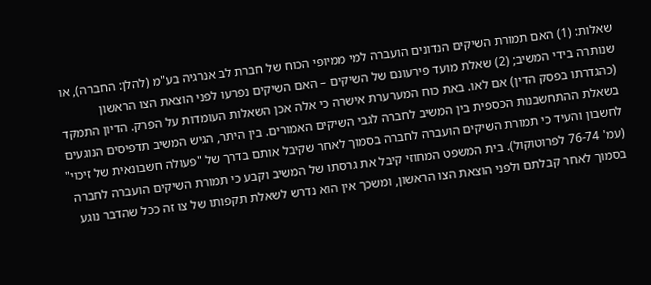שאלות: (1) האם תמורת השיקים הנדונים הועברה למי ממיופי הכוח של חברת לב אנרגיה בע"מ (להלן: החברה), או שנותרה בידי המשיב; (2) שאלת מועד פירעונם של השיקים – האם השיקים נפרעו לפני הוצאת הצו הראשון (כהגדרתו בפסק הדין) אם לאו. באת כוח המערערת אישרה כי אלה אכן השאלות העומדות על הפרק. הדיון התמקד בשאלת ההתחשבנות הכספית בין המשיב לחברה לגבי השיקים האמורים. בין היתר, הגיש המשיב תדפיסים הנוגעים לחשבון והעיד כי תמורת השיקים הועברה לחברה בסמוך לאחר שקיבל אותם בדרך של "פעולה חשבונאית של זיכוי" (עמ' 76-74 לפרוטוקול). בית המשפט המחוזי קיבל את גרסתו של המשיב וקבע כי תמורת השיקים הועברה לחברה בסמוך לאחר קבלתם ולפני הוצאת הצו הראשון, ומשכך אין הוא נדרש לשאלת תקפותו של צו זה ככל שהדבר נוגע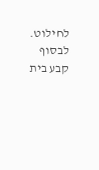לחילוט. לבסוף קבע בית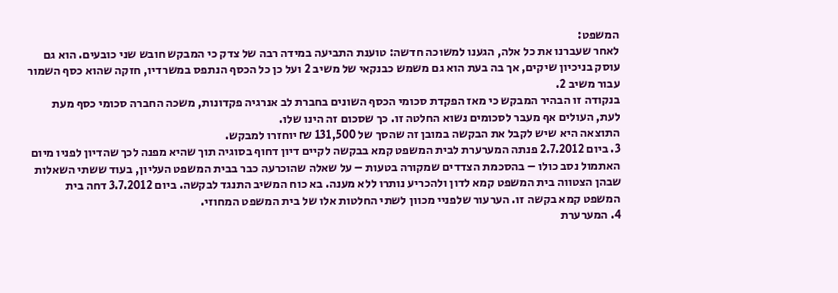המשפט:
לאחר שעברנו את כל אלה, הגענו למשוכה חדשה: טוענת התביעה במידה רבה של צדק כי המבקש חובש שני כובעים. הוא גם עוסק בניכיון שיקים, אך בה בעת הוא גם משמש כבנקאי של משיב 2 ועל כן כל הכסף הנתפס במשרדיו, חזקה שהוא כסף השמור עבור משיב 2.
בנקודה זו הבהיר המבקש כי מאז הפקדת סכומי הכסף השונים בחברת לב אנרגיה פקדונות, משכה החברה סכומי כסף מעת לעת, העולים אף מעבר לסכומים נשוא החלטה זו. כך שסכום זה הינו שלו.
התוצאה היא שיש לקבל את הבקשה במובן זה שהסך של 131,500 ₪ יוחזרו למבקש.
3. ביום 2.7.2012 פנתה המערערת לבית המשפט קמא בבקשה לקיים דיון דחוף בסוגיה תוך שהיא מפנה לכך שהדיון לפניו מיום האתמול נסב כולו – בהסכמת הצדדים שמקורה בטעות – על שאלה שהוכרעה כבר בבית המשפט העליון, בעוד ששתי השאלות שבהן הצטווה בית המשפט קמא לדון ולהכריע נותרו ללא מענה. בא כוח המשיב התנגד לבקשה. ביום 3.7.2012 דחה בית המשפט קמא בקשה זו. הערעור שלפניי מכוון לשתי החלטות אלו של בית המשפט המחוזי.
4. המערערת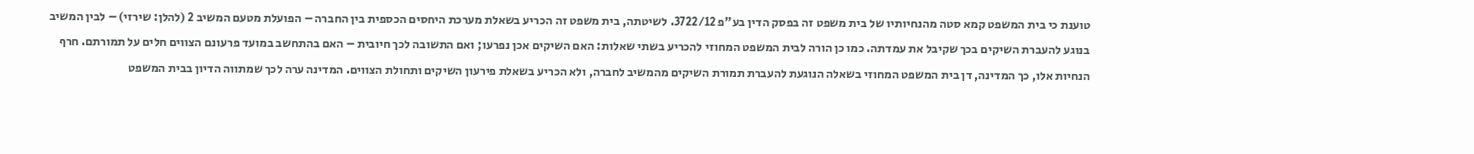טוענת כי בית המשפט קמא סטה מהנחיותיו של בית משפט זה בפסק הדין בע"פ 3722/12. לשיטתה, בית משפט זה הכריע בשאלת מערכת היחסים הכספית בין החברה – הפועלת מטעם המשיב 2 (להלן: שירזי) – לבין המשיב בנוגע להעברת השיקים בכך שקיבל את עמדתה. כמו כן הורה לבית המשפט המחוזי להכריע בשתי שאלות: האם השיקים אכן נפרעו; ואם התשובה לכך חיובית – האם בהתחשב במועד פרעונם הצווים חלים על תמורתם. חרף הנחיות אלו, כך המדינה, דן בית המשפט המחוזי בשאלה הנוגעת להעברת תמורת השיקים מהמשיב לחברה, ולא הכריע בשאלת פירעון השיקים ותחולת הצווים. המדינה ערה לכך שמתווה הדיון בבית המשפט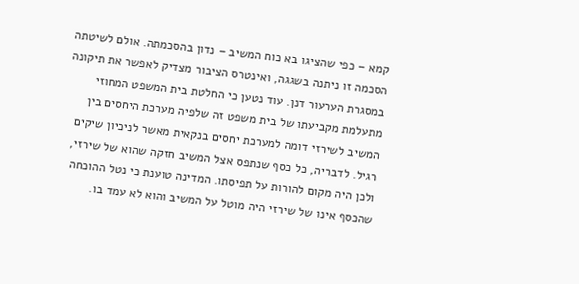קמא – כפי שהציגו בא כוח המשיב – נדון בהסכמתה. אולם לשיטתה הסכמה זו ניתנה בשגגה, ואינטרס הציבור מצדיק לאפשר את תיקונה במסגרת הערעור דנן. עוד נטען כי החלטת בית המשפט המחוזי מתעלמת מקביעתו של בית משפט זה שלפיה מערכת היחסים בין המשיב לשירזי דומה למערכת יחסים בנקאית מאשר לניכיון שיקים רגיל. לדבריה, כל כסף שנתפס אצל המשיב חזקה שהוא של שירזי, ולכן היה מקום להורות על תפיסתו. המדינה טוענת כי נטל ההוכחה שהכסף אינו של שירזי היה מוטל על המשיב והוא לא עמד בו.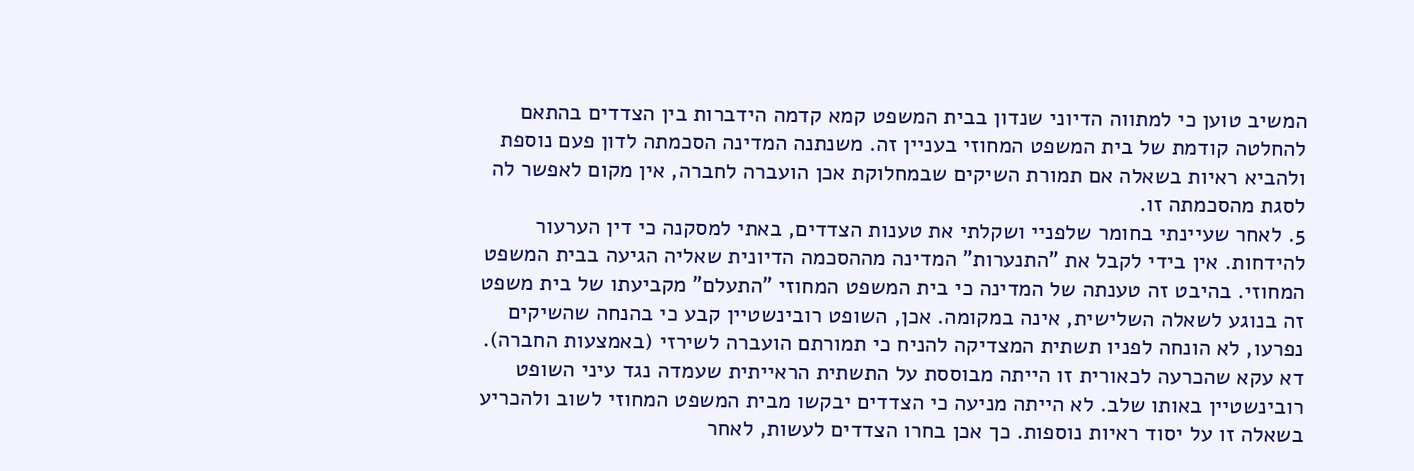המשיב טוען כי למתווה הדיוני שנדון בבית המשפט קמא קדמה הידברות בין הצדדים בהתאם להחלטה קודמת של בית המשפט המחוזי בעניין זה. משנתנה המדינה הסכמתה לדון פעם נוספת ולהביא ראיות בשאלה אם תמורת השיקים שבמחלוקת אכן הועברה לחברה, אין מקום לאפשר לה לסגת מהסכמתה זו.
5. לאחר שעיינתי בחומר שלפניי ושקלתי את טענות הצדדים, באתי למסקנה כי דין הערעור להידחות. אין בידי לקבל את "התנערות" המדינה מההסכמה הדיונית שאליה הגיעה בבית המשפט המחוזי. בהיבט זה טענתה של המדינה כי בית המשפט המחוזי "התעלם" מקביעתו של בית משפט זה בנוגע לשאלה השלישית, אינה במקומה. אכן, השופט רובינשטיין קבע כי בהנחה שהשיקים נפרעו, לא הונחה לפניו תשתית המצדיקה להניח כי תמורתם הועברה לשירזי (באמצעות החברה). דא עקא שהכרעה לכאורית זו הייתה מבוססת על התשתית הראייתית שעמדה נגד עיני השופט רובינשטיין באותו שלב. לא הייתה מניעה כי הצדדים יבקשו מבית המשפט המחוזי לשוב ולהכריע בשאלה זו על יסוד ראיות נוספות. כך אכן בחרו הצדדים לעשות, לאחר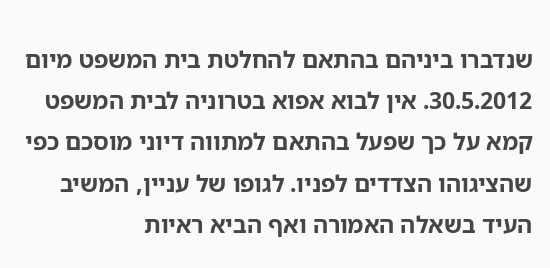שנדברו ביניהם בהתאם להחלטת בית המשפט מיום 30.5.2012. אין לבוא אפוא בטרוניה לבית המשפט קמא על כך שפעל בהתאם למתווה דיוני מוסכם כפי שהציגוהו הצדדים לפניו. לגופו של עניין, המשיב העיד בשאלה האמורה ואף הביא ראיות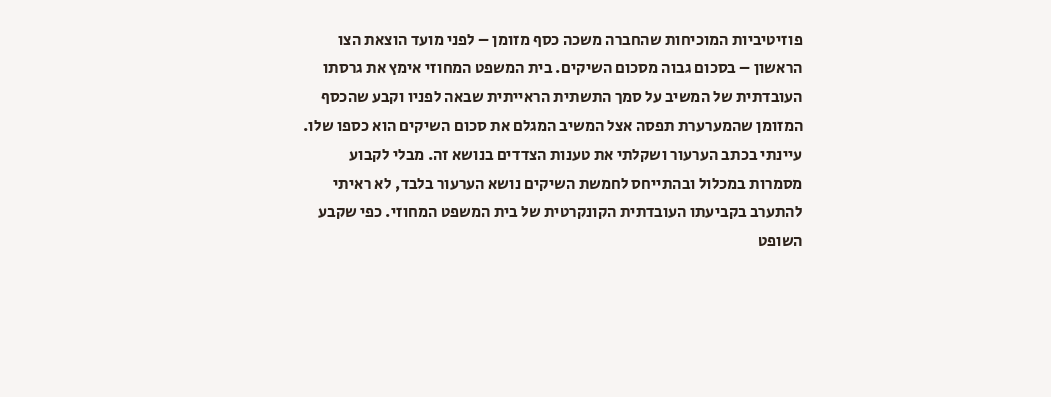פוזיטיביות המוכיחות שהחברה משכה כסף מזומן – לפני מועד הוצאת הצו הראשון – בסכום גבוה מסכום השיקים. בית המשפט המחוזי אימץ את גרסתו העובדתית של המשיב על סמך התשתית הראייתית שבאה לפניו וקבע שהכסף המזומן שהמערערת תפסה אצל המשיב המגלם את סכום השיקים הוא כספו שלו. עיינתי בכתב הערעור ושקלתי את טענות הצדדים בנושא זה. מבלי לקבוע מסמרות במכלול ובהתייחס לחמשת השיקים נושא הערעור בלבד, לא ראיתי להתערב בקביעתו העובדתית הקונקרטית של בית המשפט המחוזי. כפי שקבע השופט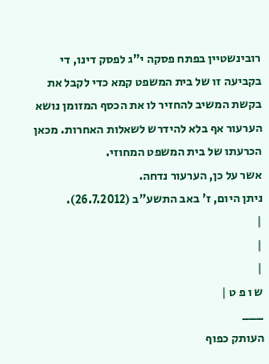רובינשטיין בפתח פסקה י"ג לפסק דינו, די בקביעה זו של בית המשפט קמא כדי לקבל את בקשת המשיב להחזיר לו את הכסף המזומן נושא הערעור אף בלא להידרש לשאלות האחרות. מכאן הכרעתו של בית המשפט המחוזי.
אשר על כן, הערעור נדחה.
ניתן היום, ז' באב התשע"ב (26.7.2012).
|
|
|
ש ו פ ט |
___
העותק כפוף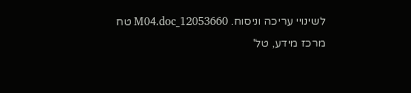לשינויי עריכה וניסוח. 12053660_M04.doc טח
מרכז מידע, טל'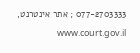077-2703333 ; אתר אינטרנט, www.court.gov.il